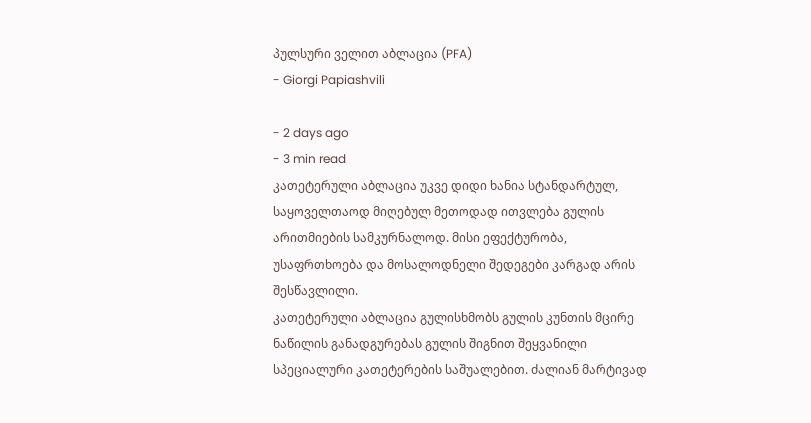პულსური ველით აბლაცია (PFA)
- Giorgi Papiashvili

- 2 days ago
- 3 min read
კათეტერული აბლაცია უკვე დიდი ხანია სტანდარტულ, საყოველთაოდ მიღებულ მეთოდად ითვლება გულის არითმიების სამკურნალოდ. მისი ეფექტურობა, უსაფრთხოება და მოსალოდნელი შედეგები კარგად არის შესწავლილი.
კათეტერული აბლაცია გულისხმობს გულის კუნთის მცირე ნაწილის განადგურებას გულის შიგნით შეყვანილი სპეციალური კათეტერების საშუალებით. ძალიან მარტივად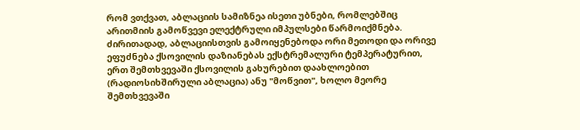რომ ვთქვათ, აბლაციის სამიზნეა ისეთი უბნები, რომლებშიც არითმიის გამოწვევი ელექტრული იმპულსები წარმოიქმნება.
ძირითადად, აბლაციისთვის გამოიყენებოდა ორი მეთოდი და ორივე ეფუძნება ქსოვილის დაზიანებას ექსტრემალური ტემპერატურით, ერთ შემთხვევაში ქსოვილის გახურებით დაახლოებით (რადიოსიხშირული აბლაცია) ანუ "მოწვით", ხოლო მეორე შემთხვევაში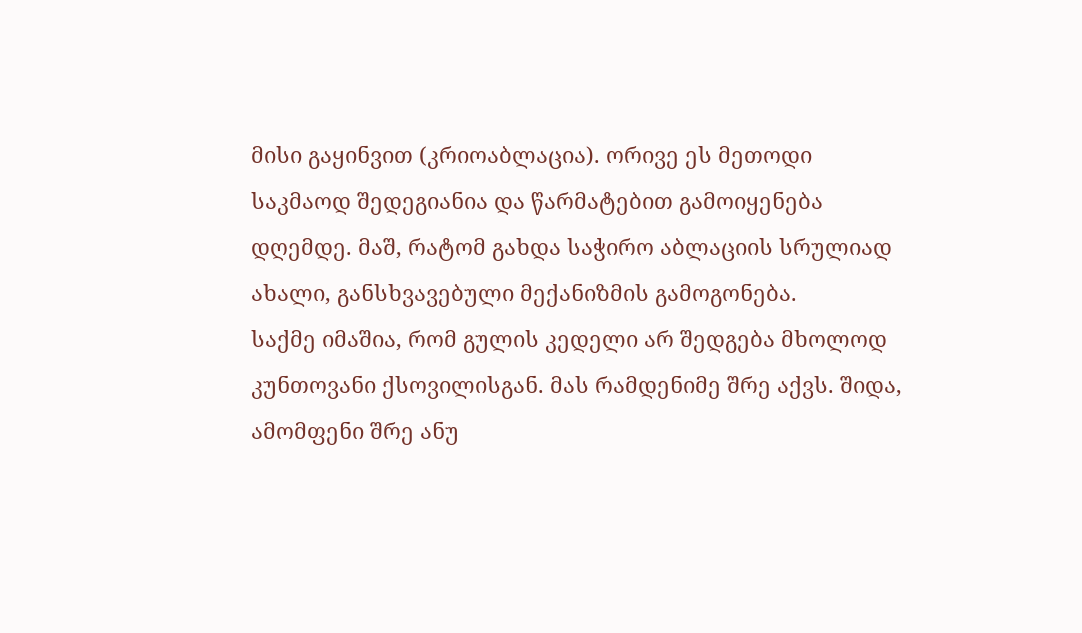მისი გაყინვით (კრიოაბლაცია). ორივე ეს მეთოდი საკმაოდ შედეგიანია და წარმატებით გამოიყენება დღემდე. მაშ, რატომ გახდა საჭირო აბლაციის სრულიად ახალი, განსხვავებული მექანიზმის გამოგონება.
საქმე იმაშია, რომ გულის კედელი არ შედგება მხოლოდ კუნთოვანი ქსოვილისგან. მას რამდენიმე შრე აქვს. შიდა, ამომფენი შრე ანუ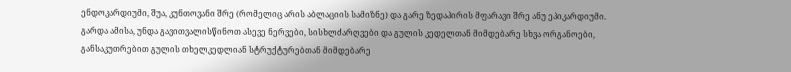ენდოკარდიუმი, შუა, კუნთოვანი შრე (რომელიც არის აბლაციის სამიზნე) და გარე ზედაპირის მფარავი შრე ანუ ეპიკარდიუმი. გარდა ამისა, უნდა გავითვალისწინოთ ასევე ნერვები, სისხლძარღვები და გულის კედელთან მიმდებარე სხვა ორგანოები, განსაკუთრებით გულის თხელკედლიან სტრუქტურებთან მიმდებარე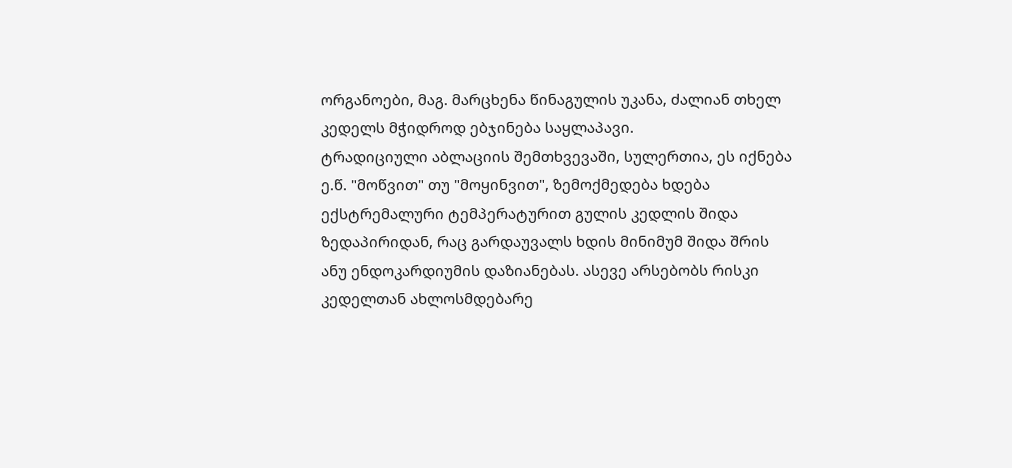ორგანოები, მაგ. მარცხენა წინაგულის უკანა, ძალიან თხელ კედელს მჭიდროდ ებჯინება საყლაპავი.
ტრადიციული აბლაციის შემთხვევაში, სულერთია, ეს იქნება ე.წ. "მოწვით" თუ "მოყინვით", ზემოქმედება ხდება ექსტრემალური ტემპერატურით გულის კედლის შიდა ზედაპირიდან, რაც გარდაუვალს ხდის მინიმუმ შიდა შრის ანუ ენდოკარდიუმის დაზიანებას. ასევე არსებობს რისკი კედელთან ახლოსმდებარე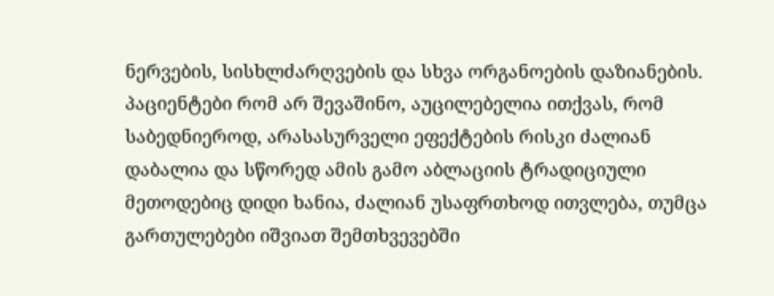ნერვების, სისხლძარღვების და სხვა ორგანოების დაზიანების.
პაციენტები რომ არ შევაშინო, აუცილებელია ითქვას, რომ საბედნიეროდ, არასასურველი ეფექტების რისკი ძალიან დაბალია და სწორედ ამის გამო აბლაციის ტრადიციული მეთოდებიც დიდი ხანია, ძალიან უსაფრთხოდ ითვლება, თუმცა გართულებები იშვიათ შემთხვევებში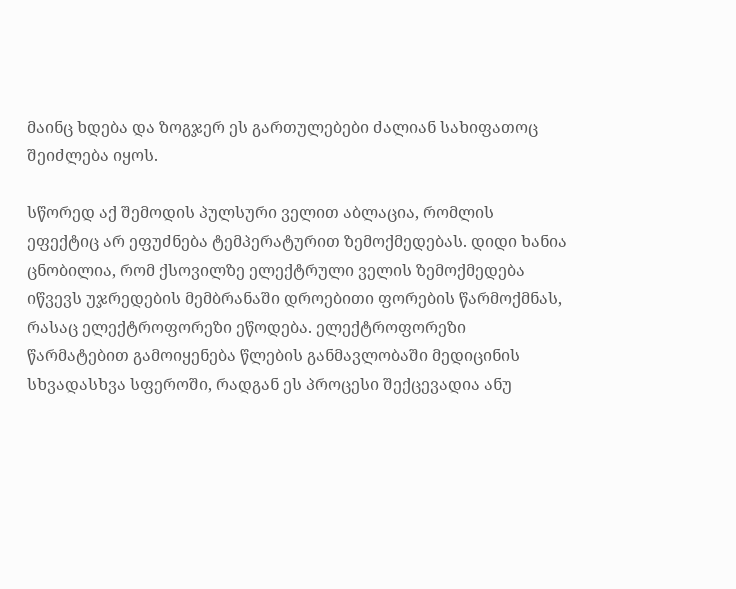მაინც ხდება და ზოგჯერ ეს გართულებები ძალიან სახიფათოც შეიძლება იყოს.

სწორედ აქ შემოდის პულსური ველით აბლაცია, რომლის ეფექტიც არ ეფუძნება ტემპერატურით ზემოქმედებას. დიდი ხანია ცნობილია, რომ ქსოვილზე ელექტრული ველის ზემოქმედება იწვევს უჯრედების მემბრანაში დროებითი ფორების წარმოქმნას, რასაც ელექტროფორეზი ეწოდება. ელექტროფორეზი წარმატებით გამოიყენება წლების განმავლობაში მედიცინის სხვადასხვა სფეროში, რადგან ეს პროცესი შექცევადია ანუ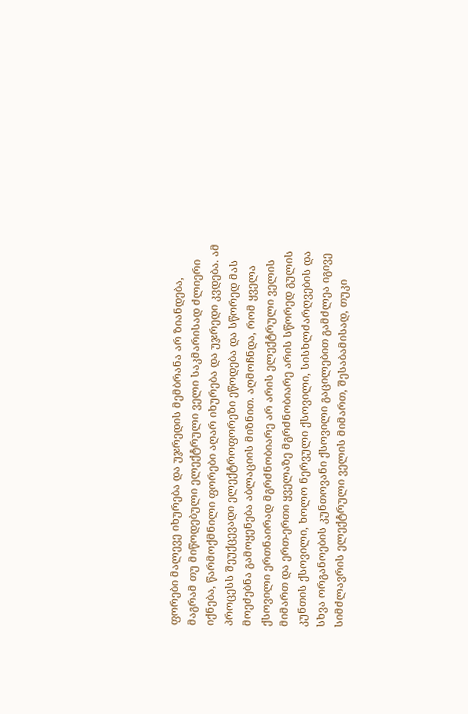ფორები მალევე იხურება და უჯრედის მემბრანა არ ზიანდება, მაგრამ თუ მიწოდებული ელექტრული ველი საკმარისად ძლიერი იქნება, წარმოქმნილი ფორები აღარ იხურება და უჯრედი კვდება. ამ პროცესს შეუქცევადი ელექტროფორეზი ეწოდება და სწორედ მას მოეძებნა გამოყენება აბლაციის მიზნით. აღმოჩნდა, რომ ყველა ქსოვილი ერთნაირად მგრძნობიარე არ არის ელექტრული ველის მიმართ და ერთ-ერთი ყველაზე მგრძნობიარე არის სწორედ გულის კუნთის ქსოვილი, ხოლო ნერვული ქსოვილი, სისხლძარღვების და სხვა ორგანოების კუნთოვანი ქსოვილი გაცილებით გამძლეა იგივე სიმძლავრის ელექტრული ველის მიმართ, შესაბამისად, თუკი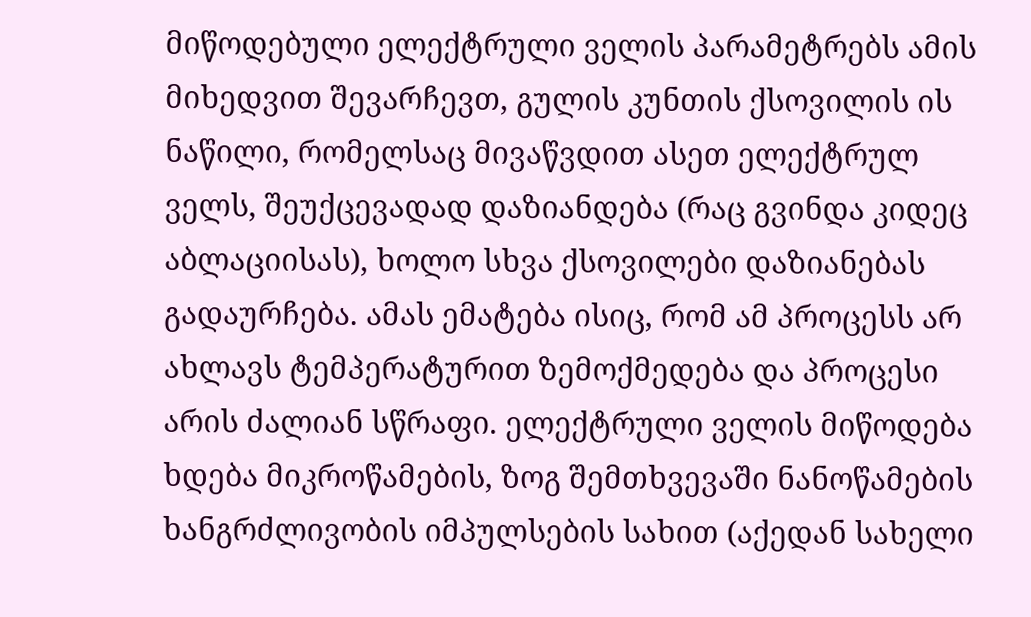მიწოდებული ელექტრული ველის პარამეტრებს ამის მიხედვით შევარჩევთ, გულის კუნთის ქსოვილის ის ნაწილი, რომელსაც მივაწვდით ასეთ ელექტრულ ველს, შეუქცევადად დაზიანდება (რაც გვინდა კიდეც აბლაციისას), ხოლო სხვა ქსოვილები დაზიანებას გადაურჩება. ამას ემატება ისიც, რომ ამ პროცესს არ ახლავს ტემპერატურით ზემოქმედება და პროცესი არის ძალიან სწრაფი. ელექტრული ველის მიწოდება ხდება მიკროწამების, ზოგ შემთხვევაში ნანოწამების ხანგრძლივობის იმპულსების სახით (აქედან სახელი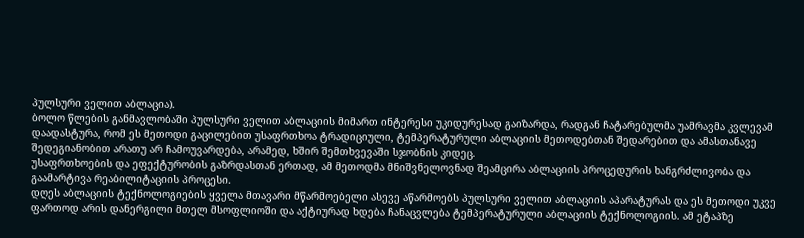პულსური ველით აბლაცია).
ბოლო წლების განმავლობაში პულსური ველით აბლაციის მიმართ ინტერესი უკიდურესად გაიზარდა, რადგან ჩატარებულმა უამრავმა კვლევამ დაადასტურა, რომ ეს მეთოდი გაცილებით უსაფრთხოა ტრადიციული, ტემპერატურული აბლაციის მეთოდებთან შედარებით და ამასთანავე შედეგიანობით არათუ არ ჩამოუვარდება, არამედ, ხშირ შემთხვევაში სჯობნის კიდეც.
უსაფრთხოების და ეფექტურობის გაზრდასთან ერთად, ამ მეთოდმა მნიშვნელოვნად შეამცირა აბლაციის პროცედურის ხანგრძლივობა და გაამარტივა რეაბილიტაციის პროცესი.
დღეს აბლაციის ტექნოლოგიების ყველა მთავარი მწარმოებელი ასევე აწარმოებს პულსური ველით აბლაციის აპარატურას და ეს მეთოდი უკვე ფართოდ არის დანერგილი მთელ მსოფლიოში და აქტიურად ხდება ჩანაცვლება ტემპერატურული აბლაციის ტექნოლოგიის. ამ ეტაპზე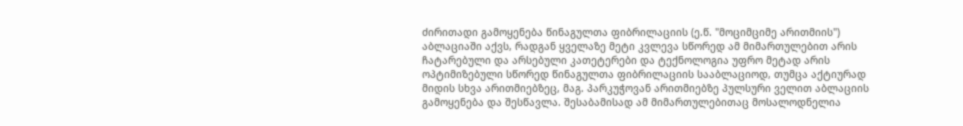ძირითადი გამოყენება წინაგულთა ფიბრილაციის (ე.წ. "მოციმციმე არითმიის") აბლაციაში აქვს, რადგან ყველაზე მეტი კვლევა სწორედ ამ მიმართულებით არის ჩატარებული და არსებული კათეტერები და ტექნოლოგია უფრო მეტად არის ოპტიმიზებული სწორედ წინაგულთა ფიბრილაციის სააბლაციოდ, თუმცა აქტიურად მიდის სხვა არითმიებზეც, მაგ. პარკუჭოვან არითმიებზე პულსური ველით აბლაციის გამოყენება და შესწავლა. შესაბამისად ამ მიმართულებითაც მოსალოდნელია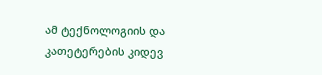ამ ტექნოლოგიის და კათეტერების კიდევ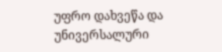უფრო დახვეწა და უნივერსალური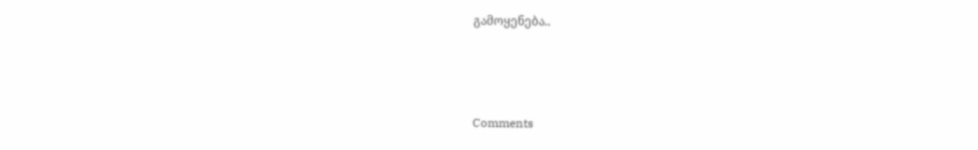გამოყენება..



Comments